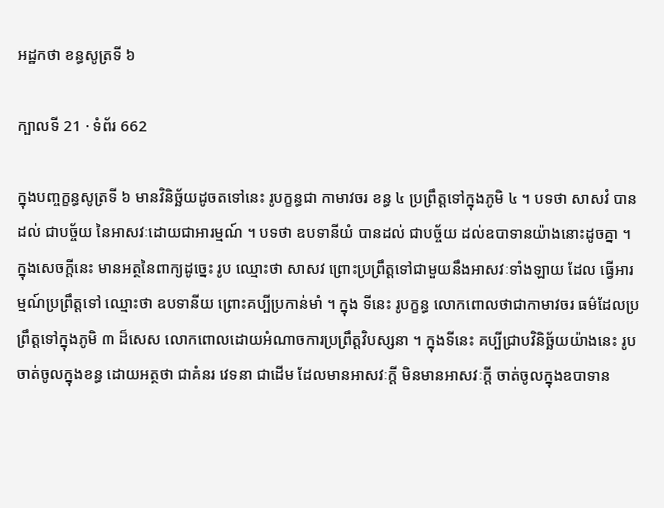អដ្ឋកថា ខន្ធសូត្រទី ៦

ក្បាលទី 21 · ទំព័រ 662

ក្នុងបញ្ចក្ខន្ធសូត្រទី ៦ មានវិនិច្ឆ័យដូចតទៅនេះ រូបក្ខន្ធជា កាមាវចរ ខន្ធ ៤ ប្រព្រឹត្តទៅក្នុងភូមិ ៤ ។ បទថា សាសវំ បានដល់ ជាបច្ច័យ នៃអាសវៈដោយជាអារម្មណ៍ ។ បទថា ឧបទានីយំ បានដល់ ជាបច្ច័យ ដល់ឧបាទានយ៉ាងនោះដូចគ្នា ។ ក្នុងសេចក្តីនេះ មានអត្ថនៃពាក្យដូច្នេះ រូប ឈ្មោះថា សាសវ ព្រោះប្រព្រឹត្តទៅជាមួយនឹងអាសវៈទាំងឡាយ ដែល ធ្វើអារម្មណ៍ប្រព្រឹត្តទៅ ឈ្មោះថា ឧបទានីយ ព្រោះគប្បីប្រកាន់មាំ ។ ក្នុង ទីនេះ រូបក្ខន្ធ លោកពោលថាជាកាមាវចរ ធម៌ដែលប្រព្រឹត្តទៅក្នុងភូមិ ៣ ដ៏សេស លោកពោលដោយអំណាចការប្រព្រឹត្តវិបស្សនា ។ ក្នុងទីនេះ គប្បីជ្រាបវិនិច្ឆ័យយ៉ាងនេះ រូបចាត់ចូលក្នុងខន្ធ ដោយអត្ថថា ជាគំនរ វេទនា ជាដើម ដែលមានអាសវៈក្តី មិនមានអាសវៈក្តី ចាត់ចូលក្នុងឧបាទាន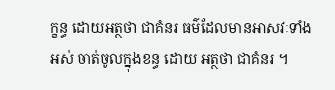ក្ខន្ធ ដោយអត្ថថា ជាគំនរ ធម៌ដែលមានអាសវៈទាំងអស់ ចាត់ចូលក្នុងខន្ធ ដោយ អត្ថថា ជាគំនរ ។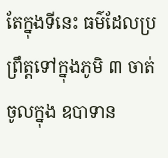តែក្នុងទីនេះ ធម៌ដែលប្រព្រឹត្តទៅក្នុងភូមិ ៣ ចាត់ចូលក្នុង ឧបាទាន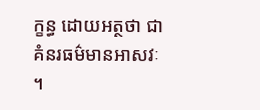ក្ខន្ធ ដោយអត្ថថា ជាគំនរធម៌មានអាសវៈ ។